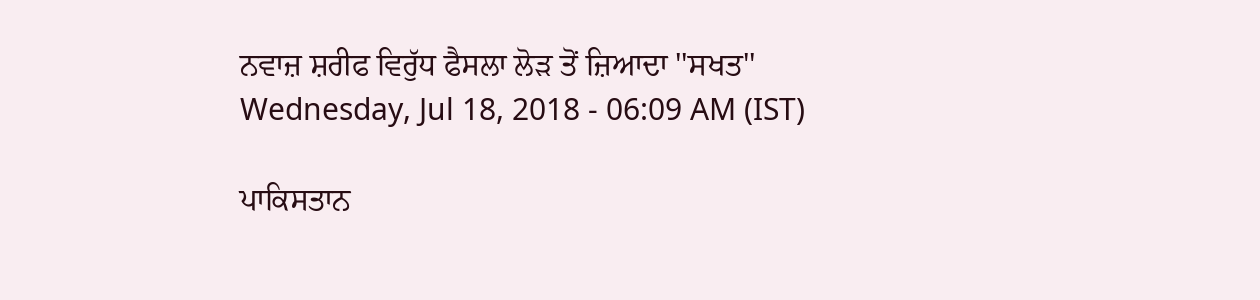ਨਵਾਜ਼ ਸ਼ਰੀਫ ਵਿਰੁੱਧ ਫੈਸਲਾ ਲੋੜ ਤੋਂ ਜ਼ਿਆਦਾ ''ਸਖਤ''
Wednesday, Jul 18, 2018 - 06:09 AM (IST)

ਪਾਕਿਸਤਾਨ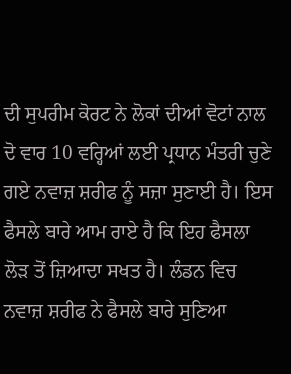ਦੀ ਸੁਪਰੀਮ ਕੋਰਟ ਨੇ ਲੋਕਾਂ ਦੀਆਂ ਵੋਟਾਂ ਨਾਲ ਦੋ ਵਾਰ 10 ਵਰ੍ਹਿਆਂ ਲਈ ਪ੍ਰਧਾਨ ਮੰਤਰੀ ਚੁਣੇ ਗਏ ਨਵਾਜ਼ ਸ਼ਰੀਫ ਨੂੰ ਸਜ਼ਾ ਸੁਣਾਈ ਹੈ। ਇਸ ਫੈਸਲੇ ਬਾਰੇ ਆਮ ਰਾਏ ਹੈ ਕਿ ਇਹ ਫੈਸਲਾ ਲੋੜ ਤੋਂ ਜ਼ਿਆਦਾ ਸਖਤ ਹੈ। ਲੰਡਨ ਵਿਚ ਨਵਾਜ਼ ਸ਼ਰੀਫ ਨੇ ਫੈਸਲੇ ਬਾਰੇ ਸੁਣਿਆ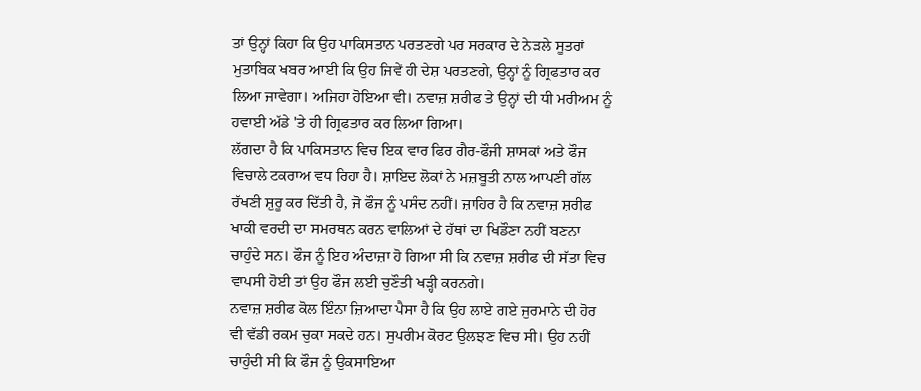ਤਾਂ ਉਨ੍ਹਾਂ ਕਿਹਾ ਕਿ ਉਹ ਪਾਕਿਸਤਾਨ ਪਰਤਣਗੇ ਪਰ ਸਰਕਾਰ ਦੇ ਨੇੜਲੇ ਸੂਤਰਾਂ ਮੁਤਾਬਿਕ ਖਬਰ ਆਈ ਕਿ ਉਹ ਜਿਵੇਂ ਹੀ ਦੇਸ਼ ਪਰਤਣਗੇ, ਉਨ੍ਹਾਂ ਨੂੰ ਗ੍ਰਿਫਤਾਰ ਕਰ ਲਿਆ ਜਾਵੇਗਾ। ਅਜਿਹਾ ਹੋਇਆ ਵੀ। ਨਵਾਜ਼ ਸ਼ਰੀਫ ਤੇ ਉਨ੍ਹਾਂ ਦੀ ਧੀ ਮਰੀਅਮ ਨੂੰ ਹਵਾਈ ਅੱਡੇ 'ਤੇ ਹੀ ਗ੍ਰਿਫਤਾਰ ਕਰ ਲਿਆ ਗਿਆ।
ਲੱਗਦਾ ਹੈ ਕਿ ਪਾਕਿਸਤਾਨ ਵਿਚ ਇਕ ਵਾਰ ਫਿਰ ਗੈਰ-ਫੌਜੀ ਸ਼ਾਸਕਾਂ ਅਤੇ ਫੌਜ ਵਿਚਾਲੇ ਟਕਰਾਅ ਵਧ ਰਿਹਾ ਹੈ। ਸ਼ਾਇਦ ਲੋਕਾਂ ਨੇ ਮਜ਼ਬੂਤੀ ਨਾਲ ਆਪਣੀ ਗੱਲ ਰੱਖਣੀ ਸ਼ੁਰੂ ਕਰ ਦਿੱਤੀ ਹੈ, ਜੋ ਫੌਜ ਨੂੰ ਪਸੰਦ ਨਹੀਂ। ਜ਼ਾਹਿਰ ਹੈ ਕਿ ਨਵਾਜ਼ ਸ਼ਰੀਫ ਖਾਕੀ ਵਰਦੀ ਦਾ ਸਮਰਥਨ ਕਰਨ ਵਾਲਿਆਂ ਦੇ ਹੱਥਾਂ ਦਾ ਖਿਡੌਣਾ ਨਹੀਂ ਬਣਨਾ ਚਾਹੁੰਦੇ ਸਨ। ਫੌਜ ਨੂੰ ਇਹ ਅੰਦਾਜ਼ਾ ਹੋ ਗਿਆ ਸੀ ਕਿ ਨਵਾਜ਼ ਸ਼ਰੀਫ ਦੀ ਸੱਤਾ ਵਿਚ ਵਾਪਸੀ ਹੋਈ ਤਾਂ ਉਹ ਫੌਜ ਲਈ ਚੁਣੌਤੀ ਖੜ੍ਹੀ ਕਰਨਗੇ।
ਨਵਾਜ਼ ਸ਼ਰੀਫ ਕੋਲ ਇੰਨਾ ਜ਼ਿਆਦਾ ਪੈਸਾ ਹੈ ਕਿ ਉਹ ਲਾਏ ਗਏ ਜੁਰਮਾਨੇ ਦੀ ਹੋਰ ਵੀ ਵੱਡੀ ਰਕਮ ਚੁਕਾ ਸਕਦੇ ਹਨ। ਸੁਪਰੀਮ ਕੋਰਟ ਉਲਝਣ ਵਿਚ ਸੀ। ਉਹ ਨਹੀਂ ਚਾਹੁੰਦੀ ਸੀ ਕਿ ਫੌਜ ਨੂੰ ਉਕਸਾਇਆ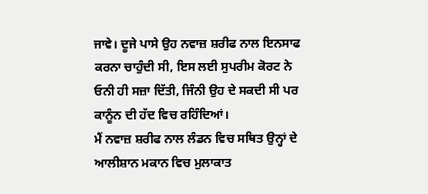ਜਾਵੇ। ਦੂਜੇ ਪਾਸੇ ਉਹ ਨਵਾਜ਼ ਸ਼ਰੀਫ ਨਾਲ ਇਨਸਾਫ ਕਰਨਾ ਚਾਹੁੰਦੀ ਸੀ, ਇਸ ਲਈ ਸੁਪਰੀਮ ਕੋਰਟ ਨੇ ਓਨੀ ਹੀ ਸਜ਼ਾ ਦਿੱਤੀ, ਜਿੰਨੀ ਉਹ ਦੇ ਸਕਦੀ ਸੀ ਪਰ ਕਾਨੂੰਨ ਦੀ ਹੱਦ ਵਿਚ ਰਹਿੰਦਿਆਂ।
ਮੈਂ ਨਵਾਜ਼ ਸ਼ਰੀਫ ਨਾਲ ਲੰਡਨ ਵਿਚ ਸਥਿਤ ਉਨ੍ਹਾਂ ਦੇ ਆਲੀਸ਼ਾਨ ਮਕਾਨ ਵਿਚ ਮੁਲਾਕਾਤ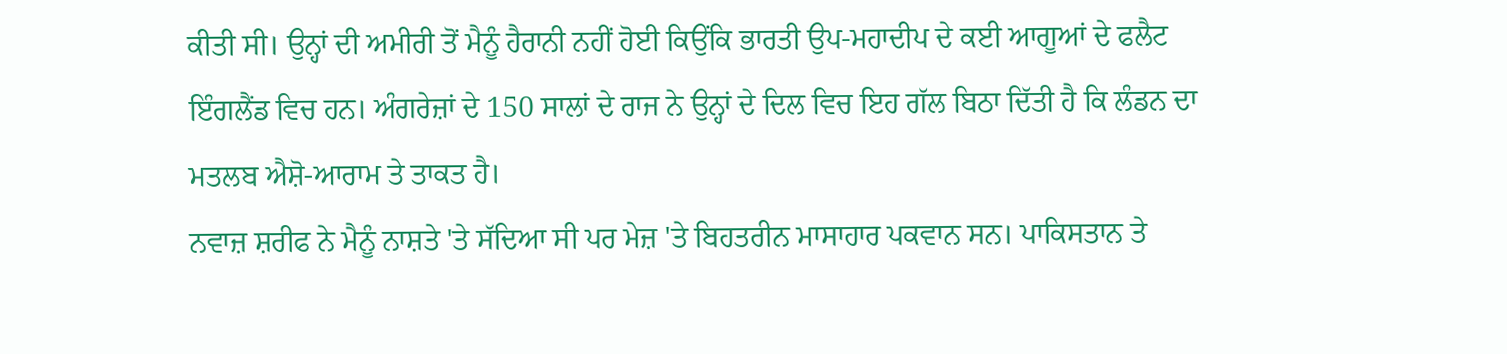ਕੀਤੀ ਸੀ। ਉਨ੍ਹਾਂ ਦੀ ਅਮੀਰੀ ਤੋਂ ਮੈਨੂੰ ਹੈਰਾਨੀ ਨਹੀਂ ਹੋਈ ਕਿਉਂਕਿ ਭਾਰਤੀ ਉਪ-ਮਹਾਦੀਪ ਦੇ ਕਈ ਆਗੂਆਂ ਦੇ ਫਲੈਟ ਇੰਗਲੈਂਡ ਵਿਚ ਹਨ। ਅੰਗਰੇਜ਼ਾਂ ਦੇ 150 ਸਾਲਾਂ ਦੇ ਰਾਜ ਨੇ ਉਨ੍ਹਾਂ ਦੇ ਦਿਲ ਵਿਚ ਇਹ ਗੱਲ ਬਿਠਾ ਦਿੱਤੀ ਹੈ ਕਿ ਲੰਡਨ ਦਾ ਮਤਲਬ ਐਸ਼ੋ-ਆਰਾਮ ਤੇ ਤਾਕਤ ਹੈ।
ਨਵਾਜ਼ ਸ਼ਰੀਫ ਨੇ ਮੈਨੂੰ ਨਾਸ਼ਤੇ 'ਤੇ ਸੱਦਿਆ ਸੀ ਪਰ ਮੇਜ਼ 'ਤੇ ਬਿਹਤਰੀਨ ਮਾਸਾਹਾਰ ਪਕਵਾਨ ਸਨ। ਪਾਕਿਸਤਾਨ ਤੇ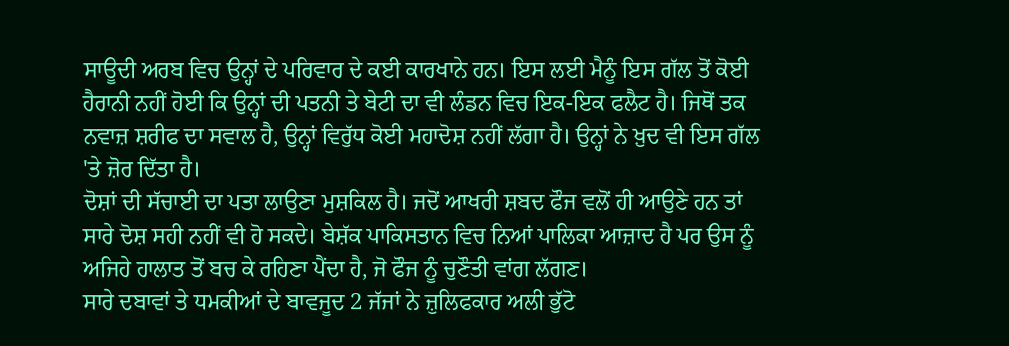ਸਾਊਦੀ ਅਰਬ ਵਿਚ ਉਨ੍ਹਾਂ ਦੇ ਪਰਿਵਾਰ ਦੇ ਕਈ ਕਾਰਖਾਨੇ ਹਨ। ਇਸ ਲਈ ਮੈਨੂੰ ਇਸ ਗੱਲ ਤੋਂ ਕੋਈ ਹੈਰਾਨੀ ਨਹੀਂ ਹੋਈ ਕਿ ਉਨ੍ਹਾਂ ਦੀ ਪਤਨੀ ਤੇ ਬੇਟੀ ਦਾ ਵੀ ਲੰਡਨ ਵਿਚ ਇਕ-ਇਕ ਫਲੈਟ ਹੈ। ਜਿਥੋਂ ਤਕ ਨਵਾਜ਼ ਸ਼ਰੀਫ ਦਾ ਸਵਾਲ ਹੈ, ਉਨ੍ਹਾਂ ਵਿਰੁੱਧ ਕੋਈ ਮਹਾਦੋਸ਼ ਨਹੀਂ ਲੱਗਾ ਹੈ। ਉਨ੍ਹਾਂ ਨੇ ਖ਼ੁਦ ਵੀ ਇਸ ਗੱਲ 'ਤੇ ਜ਼ੋਰ ਦਿੱਤਾ ਹੈ।
ਦੋਸ਼ਾਂ ਦੀ ਸੱਚਾਈ ਦਾ ਪਤਾ ਲਾਉਣਾ ਮੁਸ਼ਕਿਲ ਹੈ। ਜਦੋਂ ਆਖਰੀ ਸ਼ਬਦ ਫੌਜ ਵਲੋਂ ਹੀ ਆਉਣੇ ਹਨ ਤਾਂ ਸਾਰੇ ਦੋਸ਼ ਸਹੀ ਨਹੀਂ ਵੀ ਹੋ ਸਕਦੇ। ਬੇਸ਼ੱਕ ਪਾਕਿਸਤਾਨ ਵਿਚ ਨਿਆਂ ਪਾਲਿਕਾ ਆਜ਼ਾਦ ਹੈ ਪਰ ਉਸ ਨੂੰ ਅਜਿਹੇ ਹਾਲਾਤ ਤੋਂ ਬਚ ਕੇ ਰਹਿਣਾ ਪੈਂਦਾ ਹੈ, ਜੋ ਫੌਜ ਨੂੰ ਚੁਣੌਤੀ ਵਾਂਗ ਲੱਗਣ।
ਸਾਰੇ ਦਬਾਵਾਂ ਤੇ ਧਮਕੀਆਂ ਦੇ ਬਾਵਜੂਦ 2 ਜੱਜਾਂ ਨੇ ਜ਼ੁਲਿਫਕਾਰ ਅਲੀ ਭੁੱਟੋ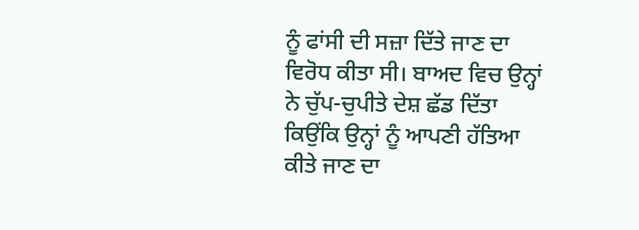ਨੂੰ ਫਾਂਸੀ ਦੀ ਸਜ਼ਾ ਦਿੱਤੇ ਜਾਣ ਦਾ ਵਿਰੋਧ ਕੀਤਾ ਸੀ। ਬਾਅਦ ਵਿਚ ਉਨ੍ਹਾਂ ਨੇ ਚੁੱਪ-ਚੁਪੀਤੇ ਦੇਸ਼ ਛੱਡ ਦਿੱਤਾ ਕਿਉਂਕਿ ਉਨ੍ਹਾਂ ਨੂੰ ਆਪਣੀ ਹੱਤਿਆ ਕੀਤੇ ਜਾਣ ਦਾ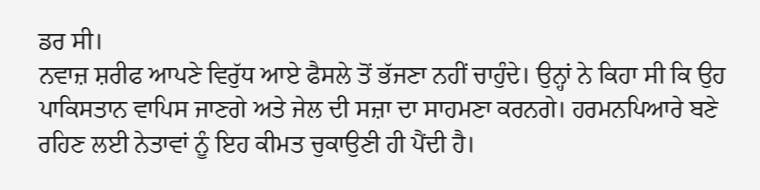ਡਰ ਸੀ।
ਨਵਾਜ਼ ਸ਼ਰੀਫ ਆਪਣੇ ਵਿਰੁੱਧ ਆਏ ਫੈਸਲੇ ਤੋਂ ਭੱਜਣਾ ਨਹੀਂ ਚਾਹੁੰਦੇ। ਉਨ੍ਹਾਂ ਨੇ ਕਿਹਾ ਸੀ ਕਿ ਉਹ ਪਾਕਿਸਤਾਨ ਵਾਪਿਸ ਜਾਣਗੇ ਅਤੇ ਜੇਲ ਦੀ ਸਜ਼ਾ ਦਾ ਸਾਹਮਣਾ ਕਰਨਗੇ। ਹਰਮਨਪਿਆਰੇ ਬਣੇ ਰਹਿਣ ਲਈ ਨੇਤਾਵਾਂ ਨੂੰ ਇਹ ਕੀਮਤ ਚੁਕਾਉਣੀ ਹੀ ਪੈਂਦੀ ਹੈ।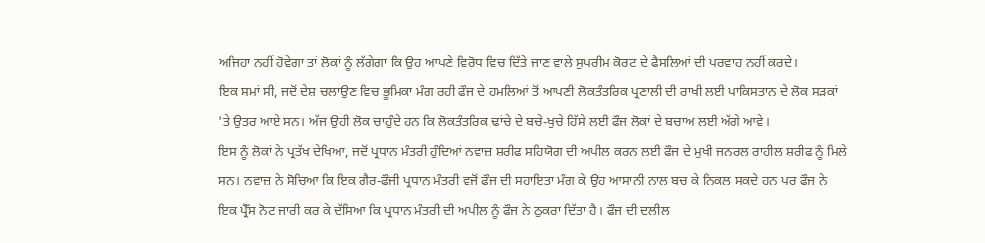ਅਜਿਹਾ ਨਹੀਂ ਹੋਵੇਗਾ ਤਾਂ ਲੋਕਾਂ ਨੂੰ ਲੱਗੇਗਾ ਕਿ ਉਹ ਆਪਣੇ ਵਿਰੋਧ ਵਿਚ ਦਿੱਤੇ ਜਾਣ ਵਾਲੇ ਸੁਪਰੀਮ ਕੋਰਟ ਦੇ ਫੈਸਲਿਆਂ ਦੀ ਪਰਵਾਹ ਨਹੀਂ ਕਰਦੇ।
ਇਕ ਸਮਾਂ ਸੀ, ਜਦੋਂ ਦੇਸ਼ ਚਲਾਉਣ ਵਿਚ ਭੂਮਿਕਾ ਮੰਗ ਰਹੀ ਫੌਜ ਦੇ ਹਮਲਿਆਂ ਤੋਂ ਆਪਣੀ ਲੋਕਤੰਤਰਿਕ ਪ੍ਰਣਾਲੀ ਦੀ ਰਾਖੀ ਲਈ ਪਾਕਿਸਤਾਨ ਦੇ ਲੋਕ ਸੜਕਾਂ 'ਤੇ ਉਤਰ ਆਏ ਸਨ। ਅੱਜ ਉਹੀ ਲੋਕ ਚਾਹੁੰਦੇ ਹਨ ਕਿ ਲੋਕਤੰਤਰਿਕ ਢਾਂਚੇ ਦੇ ਬਚੇ-ਖੁਚੇ ਹਿੱਸੇ ਲਈ ਫੌਜ ਲੋਕਾਂ ਦੇ ਬਚਾਅ ਲਈ ਅੱਗੇ ਆਵੇ।
ਇਸ ਨੂੰ ਲੋਕਾਂ ਨੇ ਪ੍ਰਤੱਖ ਦੇਖਿਆ, ਜਦੋਂ ਪ੍ਰਧਾਨ ਮੰਤਰੀ ਹੁੰਦਿਆਂ ਨਵਾਜ਼ ਸ਼ਰੀਫ ਸਹਿਯੋਗ ਦੀ ਅਪੀਲ ਕਰਨ ਲਈ ਫੌਜ ਦੇ ਮੁਖੀ ਜਨਰਲ ਰਾਹੀਲ ਸ਼ਰੀਫ ਨੂੰ ਮਿਲੇ ਸਨ। ਨਵਾਜ਼ ਨੇ ਸੋਚਿਆ ਕਿ ਇਕ ਗੈਰ-ਫੌਜੀ ਪ੍ਰਧਾਨ ਮੰਤਰੀ ਵਜੋਂ ਫੌਜ ਦੀ ਸਹਾਇਤਾ ਮੰਗ ਕੇ ਉਹ ਆਸਾਨੀ ਨਾਲ ਬਚ ਕੇ ਨਿਕਲ ਸਕਦੇ ਹਨ ਪਰ ਫੌਜ ਨੇ ਇਕ ਪ੍ਰੈੱਸ ਨੋਟ ਜਾਰੀ ਕਰ ਕੇ ਦੱਸਿਆ ਕਿ ਪ੍ਰਧਾਨ ਮੰਤਰੀ ਦੀ ਅਪੀਲ ਨੂੰ ਫੌਜ ਨੇ ਠੁਕਰਾ ਦਿੱਤਾ ਹੈ। ਫੌਜ ਦੀ ਦਲੀਲ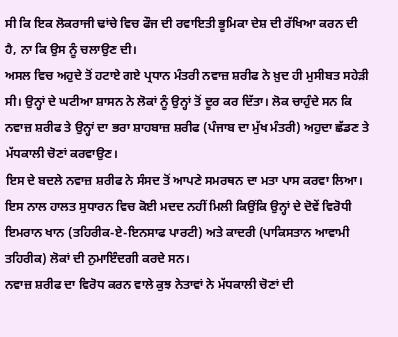ਸੀ ਕਿ ਇਕ ਲੋਕਰਾਜੀ ਢਾਂਚੇ ਵਿਚ ਫੌਜ ਦੀ ਰਵਾਇਤੀ ਭੂਮਿਕਾ ਦੇਸ਼ ਦੀ ਰੱਖਿਆ ਕਰਨ ਦੀ ਹੈ, ਨਾ ਕਿ ਉਸ ਨੂੰ ਚਲਾਉਣ ਦੀ।
ਅਸਲ ਵਿਚ ਅਹੁਦੇ ਤੋਂ ਹਟਾਏ ਗਏ ਪ੍ਰਧਾਨ ਮੰਤਰੀ ਨਵਾਜ਼ ਸ਼ਰੀਫ ਨੇ ਖ਼ੁਦ ਹੀ ਮੁਸੀਬਤ ਸਹੇੜੀ ਸੀ। ਉਨ੍ਹਾਂ ਦੇ ਘਟੀਆ ਸ਼ਾਸਨ ਨੇ ਲੋਕਾਂ ਨੂੰ ਉਨ੍ਹਾਂ ਤੋਂ ਦੂਰ ਕਰ ਦਿੱਤਾ। ਲੋਕ ਚਾਹੁੰਦੇ ਸਨ ਕਿ ਨਵਾਜ਼ ਸ਼ਰੀਫ ਤੇ ਉਨ੍ਹਾਂ ਦਾ ਭਰਾ ਸ਼ਾਹਬਾਜ਼ ਸ਼ਰੀਫ (ਪੰਜਾਬ ਦਾ ਮੁੱਖ ਮੰਤਰੀ) ਅਹੁਦਾ ਛੱਡਣ ਤੇ ਮੱਧਕਾਲੀ ਚੋਣਾਂ ਕਰਵਾਉਣ।
ਇਸ ਦੇ ਬਦਲੇ ਨਵਾਜ਼ ਸ਼ਰੀਫ ਨੇ ਸੰਸਦ ਤੋਂ ਆਪਣੇ ਸਮਰਥਨ ਦਾ ਮਤਾ ਪਾਸ ਕਰਵਾ ਲਿਆ। ਇਸ ਨਾਲ ਹਾਲਤ ਸੁਧਾਰਨ ਵਿਚ ਕੋਈ ਮਦਦ ਨਹੀਂ ਮਿਲੀ ਕਿਉਂਕਿ ਉਨ੍ਹਾਂ ਦੇ ਦੋਵੇਂ ਵਿਰੋਧੀ ਇਮਰਾਨ ਖਾਨ (ਤਹਿਰੀਕ-ਏ-ਇਨਸਾਫ ਪਾਰਟੀ) ਅਤੇ ਕਾਦਰੀ (ਪਾਕਿਸਤਾਨ ਆਵਾਮੀ ਤਹਿਰੀਕ) ਲੋਕਾਂ ਦੀ ਨੁਮਾਇੰਦਗੀ ਕਰਦੇ ਸਨ।
ਨਵਾਜ਼ ਸ਼ਰੀਫ ਦਾ ਵਿਰੋਧ ਕਰਨ ਵਾਲੇ ਕੁਝ ਨੇਤਾਵਾਂ ਨੇ ਮੱਧਕਾਲੀ ਚੋਣਾਂ ਦੀ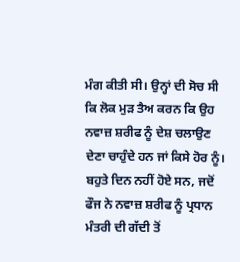ਮੰਗ ਕੀਤੀ ਸੀ। ਉਨ੍ਹਾਂ ਦੀ ਸੋਚ ਸੀ ਕਿ ਲੋਕ ਮੁੜ ਤੈਅ ਕਰਨ ਕਿ ਉਹ ਨਵਾਜ਼ ਸ਼ਰੀਫ ਨੂੰ ਦੇਸ਼ ਚਲਾਉਣ ਦੇਣਾ ਚਾਹੁੰਦੇ ਹਨ ਜਾਂ ਕਿਸੇ ਹੋਰ ਨੂੰ। ਬਹੁਤੇ ਦਿਨ ਨਹੀਂ ਹੋਏ ਸਨ, ਜਦੋਂ ਫੌਜ ਨੇ ਨਵਾਜ਼ ਸ਼ਰੀਫ ਨੂੰ ਪ੍ਰਧਾਨ ਮੰਤਰੀ ਦੀ ਗੱਦੀ ਤੋਂ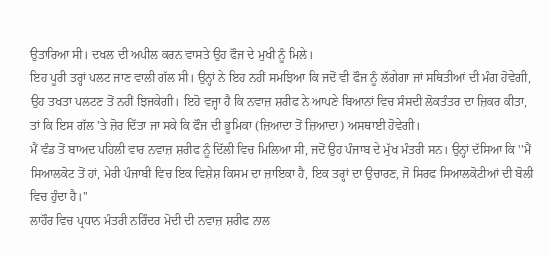ਉਤਾਰਿਆ ਸੀ। ਦਖਲ ਦੀ ਅਪੀਲ ਕਰਨ ਵਾਸਤੇ ਉਹ ਫੌਜ ਦੇ ਮੁਖੀ ਨੂੰ ਮਿਲੇ।
ਇਹ ਪੂਰੀ ਤਰ੍ਹਾਂ ਪਲਟ ਜਾਣ ਵਾਲੀ ਗੱਲ ਸੀ। ਉਨ੍ਹਾਂ ਨੇ ਇਹ ਨਹੀਂ ਸਮਝਿਆ ਕਿ ਜਦੋਂ ਵੀ ਫੌਜ ਨੂੰ ਲੱਗੇਗਾ ਜਾਂ ਸਥਿਤੀਆਂ ਦੀ ਮੰਗ ਹੋਵੇਗੀ, ਉਹ ਤਖਤਾ ਪਲਟਣ ਤੋਂ ਨਹੀਂ ਝਿਜਕੇਗੀ। ਇਹੋ ਵਜ੍ਹਾ ਹੈ ਕਿ ਨਵਾਜ਼ ਸ਼ਰੀਫ ਨੇ ਆਪਣੇ ਬਿਆਨਾਂ ਵਿਚ ਸੰਸਦੀ ਲੋਕਤੰਤਰ ਦਾ ਜ਼ਿਕਰ ਕੀਤਾ, ਤਾਂ ਕਿ ਇਸ ਗੱਲ 'ਤੇ ਜ਼ੋਰ ਦਿੱਤਾ ਜਾ ਸਕੇ ਕਿ ਫੌਜ ਦੀ ਭੂਮਿਕਾ (ਜ਼ਿਆਦਾ ਤੋਂ ਜ਼ਿਆਦਾ) ਅਸਥਾਈ ਹੋਵੇਗੀ।
ਮੈਂ ਵੰਡ ਤੋਂ ਬਾਅਦ ਪਹਿਲੀ ਵਾਰ ਨਵਾਜ਼ ਸ਼ਰੀਫ ਨੂੰ ਦਿੱਲੀ ਵਿਚ ਮਿਲਿਆ ਸੀ, ਜਦੋਂ ਉਹ ਪੰਜਾਬ ਦੇ ਮੁੱਖ ਮੰਤਰੀ ਸਨ। ਉਨ੍ਹਾਂ ਦੱਸਿਆ ਕਿ ''ਮੈਂ ਸਿਆਲਕੋਟ ਤੋਂ ਹਾਂ, ਮੇਰੀ ਪੰਜਾਬੀ ਵਿਚ ਇਕ ਵਿਸ਼ੇਸ਼ ਕਿਸਮ ਦਾ ਜ਼ਾਇਕਾ ਹੈ, ਇਕ ਤਰ੍ਹਾਂ ਦਾ ਉਚਾਰਣ, ਜੋ ਸਿਰਫ ਸਿਆਲਕੋਟੀਆਂ ਦੀ ਬੋਲੀ ਵਿਚ ਹੁੰਦਾ ਹੈ।''
ਲਾਹੌਰ ਵਿਚ ਪ੍ਰਧਾਨ ਮੰਤਰੀ ਨਰਿੰਦਰ ਮੋਦੀ ਦੀ ਨਵਾਜ਼ ਸ਼ਰੀਫ ਨਾਲ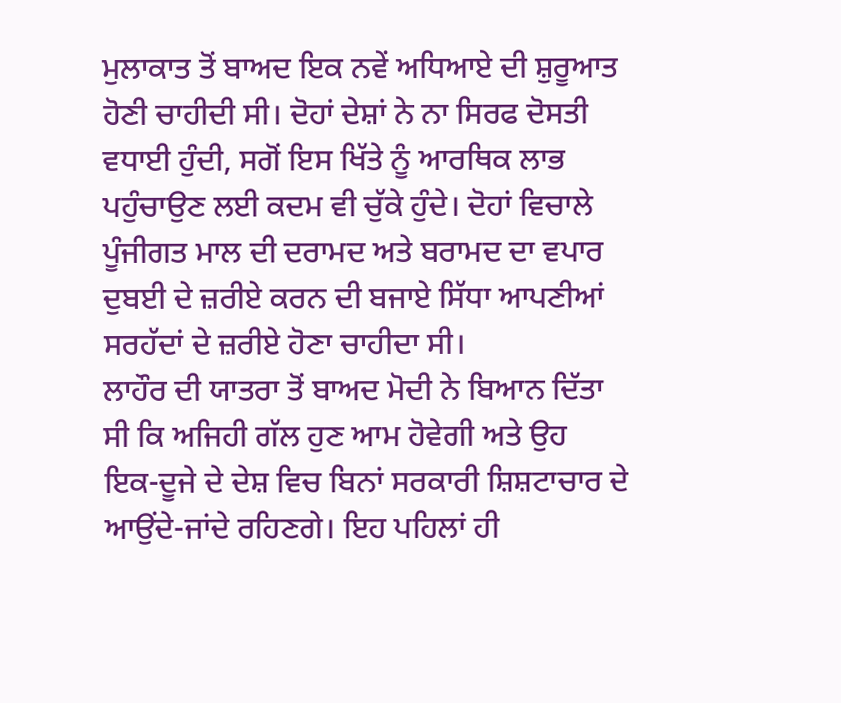ਮੁਲਾਕਾਤ ਤੋਂ ਬਾਅਦ ਇਕ ਨਵੇਂ ਅਧਿਆਏ ਦੀ ਸ਼ੁਰੂਆਤ ਹੋਣੀ ਚਾਹੀਦੀ ਸੀ। ਦੋਹਾਂ ਦੇਸ਼ਾਂ ਨੇ ਨਾ ਸਿਰਫ ਦੋਸਤੀ ਵਧਾਈ ਹੁੰਦੀ, ਸਗੋਂ ਇਸ ਖਿੱਤੇ ਨੂੰ ਆਰਥਿਕ ਲਾਭ ਪਹੁੰਚਾਉਣ ਲਈ ਕਦਮ ਵੀ ਚੁੱਕੇ ਹੁੰਦੇ। ਦੋਹਾਂ ਵਿਚਾਲੇ ਪੂੰਜੀਗਤ ਮਾਲ ਦੀ ਦਰਾਮਦ ਅਤੇ ਬਰਾਮਦ ਦਾ ਵਪਾਰ ਦੁਬਈ ਦੇ ਜ਼ਰੀਏ ਕਰਨ ਦੀ ਬਜਾਏ ਸਿੱਧਾ ਆਪਣੀਆਂ ਸਰਹੱਦਾਂ ਦੇ ਜ਼ਰੀਏ ਹੋਣਾ ਚਾਹੀਦਾ ਸੀ।
ਲਾਹੌਰ ਦੀ ਯਾਤਰਾ ਤੋਂ ਬਾਅਦ ਮੋਦੀ ਨੇ ਬਿਆਨ ਦਿੱਤਾ ਸੀ ਕਿ ਅਜਿਹੀ ਗੱਲ ਹੁਣ ਆਮ ਹੋਵੇਗੀ ਅਤੇ ਉਹ ਇਕ-ਦੂਜੇ ਦੇ ਦੇਸ਼ ਵਿਚ ਬਿਨਾਂ ਸਰਕਾਰੀ ਸ਼ਿਸ਼ਟਾਚਾਰ ਦੇ ਆਉਂਦੇ-ਜਾਂਦੇ ਰਹਿਣਗੇ। ਇਹ ਪਹਿਲਾਂ ਹੀ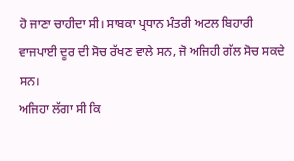ਹੋ ਜਾਣਾ ਚਾਹੀਦਾ ਸੀ। ਸਾਬਕਾ ਪ੍ਰਧਾਨ ਮੰਤਰੀ ਅਟਲ ਬਿਹਾਰੀ ਵਾਜਪਾਈ ਦੂਰ ਦੀ ਸੋਚ ਰੱਖਣ ਵਾਲੇ ਸਨ, ਜੋ ਅਜਿਹੀ ਗੱਲ ਸੋਚ ਸਕਦੇ ਸਨ।
ਅਜਿਹਾ ਲੱਗਾ ਸੀ ਕਿ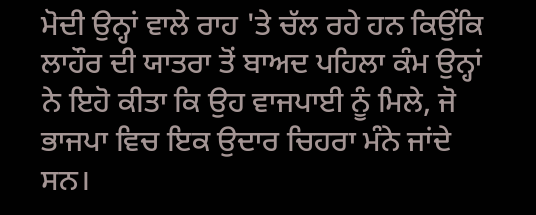ਮੋਦੀ ਉਨ੍ਹਾਂ ਵਾਲੇ ਰਾਹ 'ਤੇ ਚੱਲ ਰਹੇ ਹਨ ਕਿਉਂਕਿ ਲਾਹੌਰ ਦੀ ਯਾਤਰਾ ਤੋਂ ਬਾਅਦ ਪਹਿਲਾ ਕੰਮ ਉਨ੍ਹਾਂ ਨੇ ਇਹੋ ਕੀਤਾ ਕਿ ਉਹ ਵਾਜਪਾਈ ਨੂੰ ਮਿਲੇ, ਜੋ ਭਾਜਪਾ ਵਿਚ ਇਕ ਉਦਾਰ ਚਿਹਰਾ ਮੰਨੇ ਜਾਂਦੇ ਸਨ।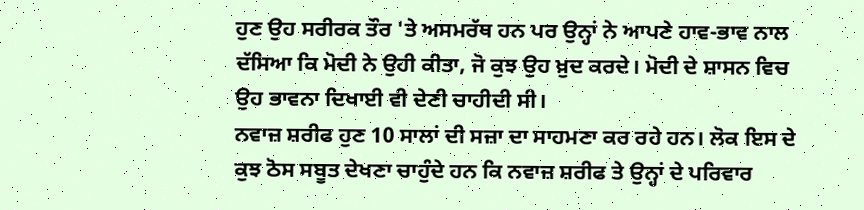ਹੁਣ ਉਹ ਸਰੀਰਕ ਤੌਰ 'ਤੇ ਅਸਮਰੱਥ ਹਨ ਪਰ ਉਨ੍ਹਾਂ ਨੇ ਆਪਣੇ ਹਾਵ-ਭਾਵ ਨਾਲ ਦੱਸਿਆ ਕਿ ਮੋਦੀ ਨੇ ਉਹੀ ਕੀਤਾ, ਜੋ ਕੁਝ ਉਹ ਖ਼ੁਦ ਕਰਦੇ। ਮੋਦੀ ਦੇ ਸ਼ਾਸਨ ਵਿਚ ਉਹ ਭਾਵਨਾ ਦਿਖਾਈ ਵੀ ਦੇਣੀ ਚਾਹੀਦੀ ਸੀ।
ਨਵਾਜ਼ ਸ਼ਰੀਫ ਹੁਣ 10 ਸਾਲਾਂ ਦੀ ਸਜ਼ਾ ਦਾ ਸਾਹਮਣਾ ਕਰ ਰਹੇ ਹਨ। ਲੋਕ ਇਸ ਦੇ ਕੁਝ ਠੋਸ ਸਬੂਤ ਦੇਖਣਾ ਚਾਹੁੰਦੇ ਹਨ ਕਿ ਨਵਾਜ਼ ਸ਼ਰੀਫ ਤੇ ਉਨ੍ਹਾਂ ਦੇ ਪਰਿਵਾਰ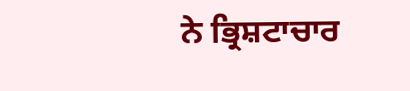ਨੇ ਭ੍ਰਿਸ਼ਟਾਚਾਰ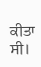ਕੀਤਾ ਸੀ।